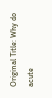Original Title: Why do acute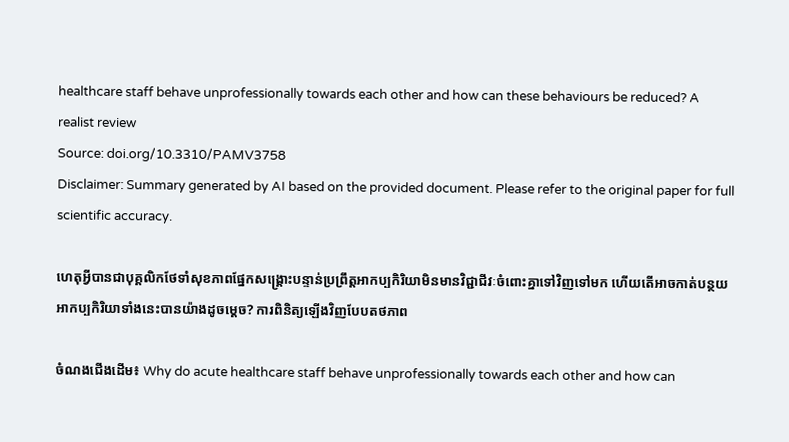healthcare staff behave unprofessionally towards each other and how can these behaviours be reduced? A realist review
Source: doi.org/10.3310/PAMV3758
Disclaimer: Summary generated by AI based on the provided document. Please refer to the original paper for full scientific accuracy.

ហេតុអ្វីបានជាបុគ្គលិកថែទាំសុខភាពផ្នែកសង្គ្រោះបន្ទាន់ប្រព្រឹត្តអាកប្បកិរិយាមិនមានវិជ្ជាជីវៈចំពោះគ្នាទៅវិញទៅមក ហើយតើអាចកាត់បន្ថយអាកប្បកិរិយាទាំងនេះបានយ៉ាងដូចម្តេច? ការពិនិត្យឡើងវិញបែបតថភាព

ចំណងជើងដើម៖ Why do acute healthcare staff behave unprofessionally towards each other and how can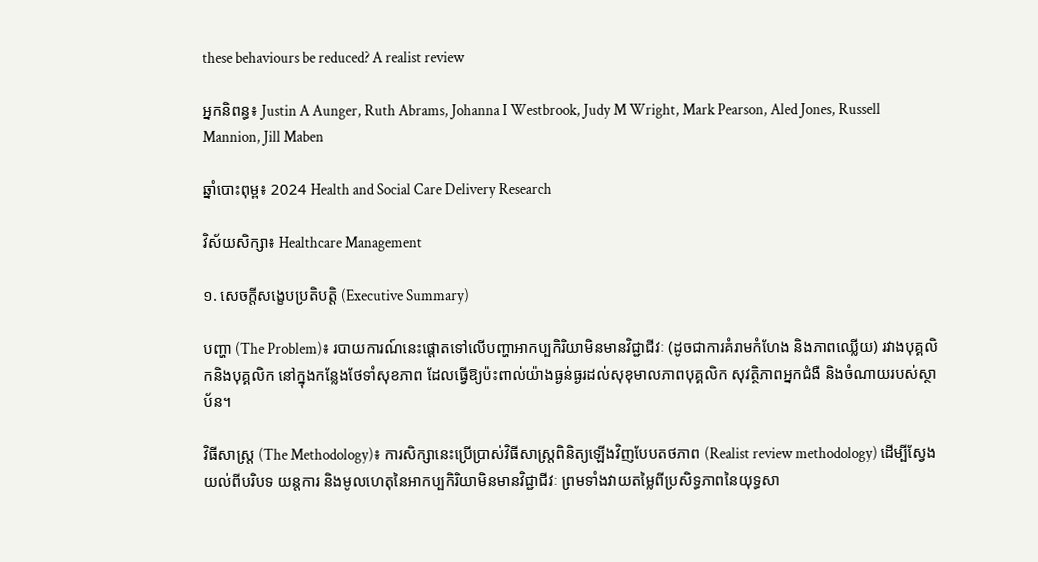these behaviours be reduced? A realist review

អ្នកនិពន្ធ៖ Justin A Aunger, Ruth Abrams, Johanna I Westbrook, Judy M Wright, Mark Pearson, Aled Jones, Russell Mannion, Jill Maben

ឆ្នាំបោះពុម្ព៖ 2024 Health and Social Care Delivery Research

វិស័យសិក្សា៖ Healthcare Management

១. សេចក្តីសង្ខេបប្រតិបត្តិ (Executive Summary)

បញ្ហា (The Problem)៖ របាយការណ៍នេះផ្តោតទៅលើបញ្ហាអាកប្បកិរិយាមិនមានវិជ្ជាជីវៈ (ដូចជាការគំរាមកំហែង និងភាពឈ្លើយ) រវាងបុគ្គលិកនិងបុគ្គលិក នៅក្នុងកន្លែងថែទាំសុខភាព ដែលធ្វើឱ្យប៉ះពាល់យ៉ាងធ្ងន់ធ្ងរដល់សុខុមាលភាពបុគ្គលិក សុវត្ថិភាពអ្នកជំងឺ និងចំណាយរបស់ស្ថាប័ន។

វិធីសាស្ត្រ (The Methodology)៖ ការសិក្សានេះប្រើប្រាស់វិធីសាស្ត្រពិនិត្យឡើងវិញបែបតថភាព (Realist review methodology) ដើម្បីស្វែងយល់ពីបរិបទ យន្តការ និងមូលហេតុនៃអាកប្បកិរិយាមិនមានវិជ្ជាជីវៈ ព្រមទាំងវាយតម្លៃពីប្រសិទ្ធភាពនៃយុទ្ធសា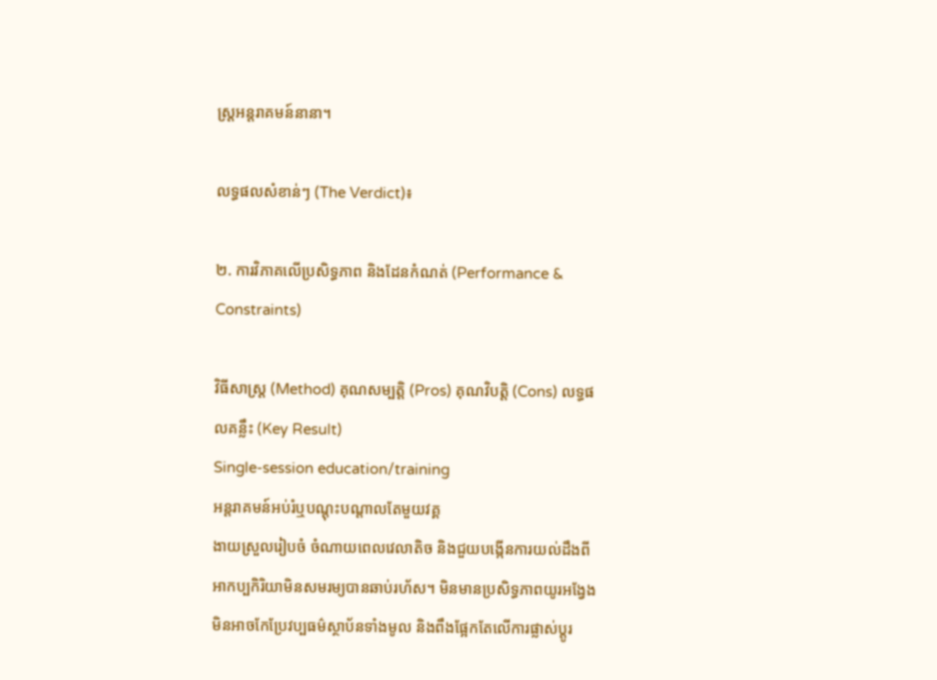ស្ត្រអន្តរាគមន៍នានា។

លទ្ធផលសំខាន់ៗ (The Verdict)៖

២. ការវិភាគលើប្រសិទ្ធភាព និងដែនកំណត់ (Performance & Constraints)

វិធីសាស្ត្រ (Method) គុណសម្បត្តិ (Pros) គុណវិបត្តិ (Cons) លទ្ធផលគន្លឹះ (Key Result)
Single-session education/training
អន្តរាគមន៍អប់រំឬបណ្តុះបណ្តាលតែមួយវគ្គ
ងាយស្រួលរៀបចំ ចំណាយពេលវេលាតិច និងជួយបង្កើនការយល់ដឹងពីអាកប្បកិរិយាមិនសមរម្យបានឆាប់រហ័ស។ មិនមានប្រសិទ្ធភាពយូរអង្វែង មិនអាចកែប្រែវប្បធម៌ស្ថាប័នទាំងមូល និងពឹងផ្អែកតែលើការផ្លាស់ប្តូរ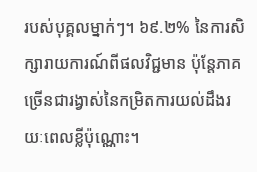របស់បុគ្គលម្នាក់ៗ។ ៦៩.២% នៃការសិក្សារាយការណ៍ពីផលវិជ្ជមាន ប៉ុន្តែភាគច្រើនជារង្វាស់នៃកម្រិតការយល់ដឹងរយៈពេលខ្លីប៉ុណ្ណោះ។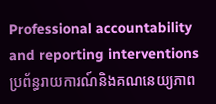Professional accountability and reporting interventions
ប្រព័ន្ធរាយការណ៍និងគណនេយ្យភាព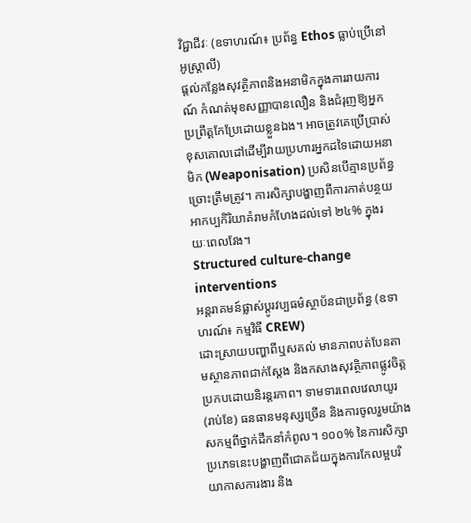វិជ្ជាជីវៈ (ឧទាហរណ៍៖ ប្រព័ន្ធ Ethos ធ្លាប់ប្រើនៅអូស្ត្រាលី)
ផ្តល់កន្លែងសុវត្ថិភាពនិងអនាមិកក្នុងការរាយការណ៍ កំណត់មុខសញ្ញាបានលឿន និងជំរុញឱ្យអ្នកប្រព្រឹត្តកែប្រែដោយខ្លួនឯង។ អាចត្រូវគេប្រើប្រាស់ខុសគោលដៅដើម្បីវាយប្រហារអ្នកដទៃដោយអនាមិក (Weaponisation) ប្រសិនបើគ្មានប្រព័ន្ធច្រោះត្រឹមត្រូវ។ ការសិក្សាបង្ហាញពីការកាត់បន្ថយអាកប្បកិរិយាគំរាមកំហែងដល់ទៅ ២៤% ក្នុងរយៈពេលវែង។
Structured culture-change interventions
អន្តរាគមន៍ផ្លាស់ប្តូរវប្បធម៌ស្ថាប័នជាប្រព័ន្ធ (ឧទាហរណ៍៖ កម្មវិធី CREW)
ដោះស្រាយបញ្ហាពីឬសគល់ មានភាពបត់បែនតាមស្ថានភាពជាក់ស្តែង និងកសាងសុវត្ថិភាពផ្លូវចិត្តប្រកបដោយនិរន្តរភាព។ ទាមទារពេលវេលាយូរ (រាប់ខែ) ធនធានមនុស្សច្រើន និងការចូលរួមយ៉ាងសកម្មពីថ្នាក់ដឹកនាំកំពូល។ ១០០% នៃការសិក្សាប្រភេទនេះបង្ហាញពីជោគជ័យក្នុងការកែលម្អបរិយាកាសការងារ និង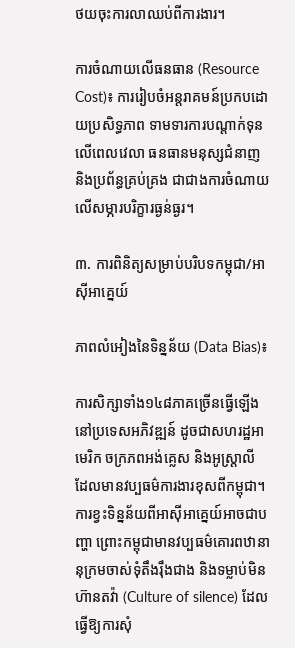ថយចុះការលាឈប់ពីការងារ។

ការចំណាយលើធនធាន (Resource Cost)៖ ការរៀបចំអន្តរាគមន៍ប្រកបដោយប្រសិទ្ធភាព ទាមទារការបណ្តាក់ទុនលើពេលវេលា ធនធានមនុស្សជំនាញ និងប្រព័ន្ធគ្រប់គ្រង ជាជាងការចំណាយលើសម្ភារបរិក្ខារធ្ងន់ធ្ងរ។

៣. ការពិនិត្យសម្រាប់បរិបទកម្ពុជា/អាស៊ីអាគ្នេយ៍

ភាពលំអៀងនៃទិន្នន័យ (Data Bias)៖

ការសិក្សាទាំង១៤៨ភាគច្រើនធ្វើឡើងនៅប្រទេសអភិវឌ្ឍន៍ ដូចជាសហរដ្ឋអាមេរិក ចក្រភពអង់គ្លេស និងអូស្ត្រាលី ដែលមានវប្បធម៌ការងារខុសពីកម្ពុជា។ ការខ្វះទិន្នន័យពីអាស៊ីអាគ្នេយ៍អាចជាបញ្ហា ព្រោះកម្ពុជាមានវប្បធម៌គោរពឋានានុក្រមចាស់ទុំតឹងរ៉ឹងជាង និងទម្លាប់មិនហ៊ានតវ៉ា (Culture of silence) ដែលធ្វើឱ្យការសុំ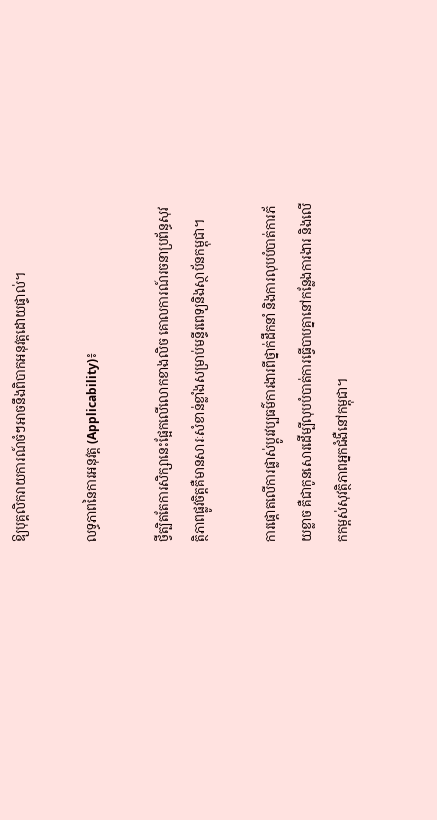ឱ្យបុគ្គលិករាយការណ៍ចំៗអាចនឹងពិបាកអនុវត្តដោយផ្ទាល់។

លទ្ធភាពនៃការអនុវត្ត (Applicability)៖

ថ្វីត្បិតតែការសិក្សានេះផ្អែកលើលោកខាងលិច គោលការណ៍រចនាប្រព័ន្ធសុវត្ថិភាពផ្លូវចិត្តគឺមានសារៈសំខាន់ខ្លាំងសម្រាប់មន្ទីរពេទ្យនិងស្ថាប័នកម្ពុជា។

ការផ្តោតលើការផ្លាស់ប្តូរវប្បធម៌ការងារពីថ្នាក់ដឹកនាំ និងការលុបបំបាត់ការភ័យខ្លាច គឺជាកូនសោរដើម្បីលុបបំបាត់ការធ្វើបាបគ្នានៅកន្លែងការងារ និងលើកកម្ពស់សុវត្ថិភាពអ្នកជំងឺនៅកម្ពុជា។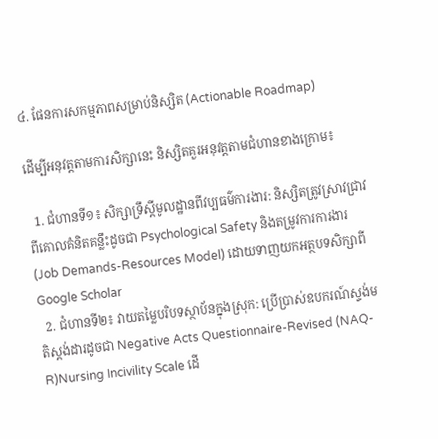៤. ផែនការសកម្មភាពសម្រាប់និស្សិត (Actionable Roadmap)

ដើម្បីអនុវត្តតាមការសិក្សានេះ និស្សិតគួរអនុវត្តតាមជំហានខាងក្រោម៖

  1. ជំហានទី១៖ សិក្សាទ្រឹស្តីមូលដ្ឋានពីវប្បធម៌ការងារ: និស្សិតត្រូវស្រាវជ្រាវពីគោលគំនិតគន្លឹះដូចជា Psychological Safety និងតម្រូវការការងារ (Job Demands-Resources Model) ដោយទាញយកអត្ថបទសិក្សាពី Google Scholar
  2. ជំហានទី២៖ វាយតម្លៃបរិបទស្ថាប័នក្នុងស្រុក: ប្រើប្រាស់ឧបករណ៍ស្ទង់មតិស្តង់ដារដូចជា Negative Acts Questionnaire-Revised (NAQ-R)Nursing Incivility Scale ដើ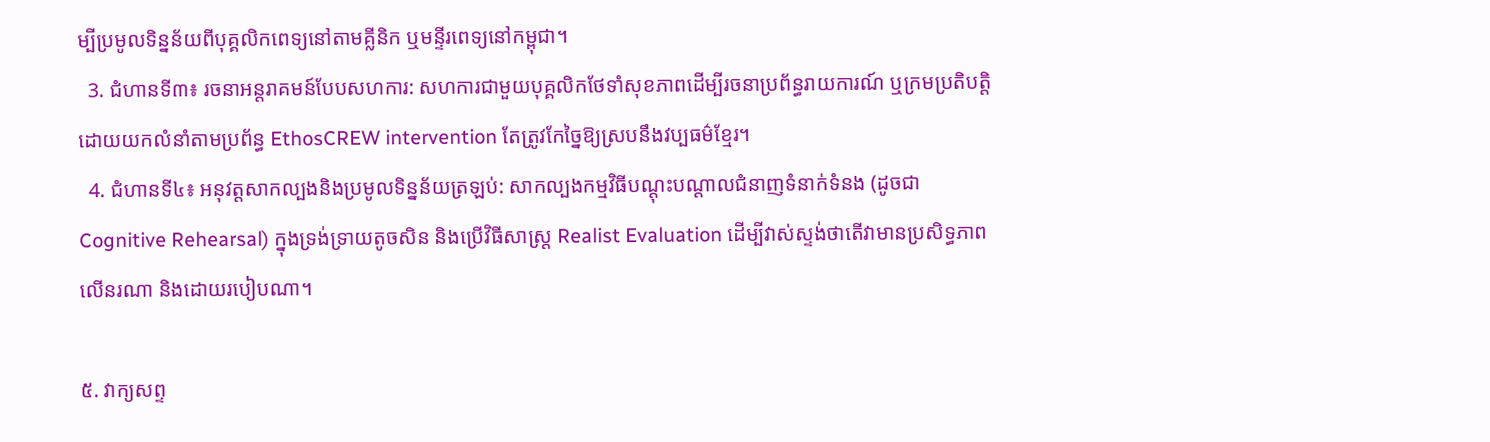ម្បីប្រមូលទិន្នន័យពីបុគ្គលិកពេទ្យនៅតាមគ្លីនិក ឬមន្ទីរពេទ្យនៅកម្ពុជា។
  3. ជំហានទី៣៖ រចនាអន្តរាគមន៍បែបសហការ: សហការជាមួយបុគ្គលិកថែទាំសុខភាពដើម្បីរចនាប្រព័ន្ធរាយការណ៍ ឬក្រមប្រតិបត្តិដោយយកលំនាំតាមប្រព័ន្ធ EthosCREW intervention តែត្រូវកែច្នៃឱ្យស្របនឹងវប្បធម៌ខ្មែរ។
  4. ជំហានទី៤៖ អនុវត្តសាកល្បងនិងប្រមូលទិន្នន័យត្រឡប់: សាកល្បងកម្មវិធីបណ្តុះបណ្តាលជំនាញទំនាក់ទំនង (ដូចជា Cognitive Rehearsal) ក្នុងទ្រង់ទ្រាយតូចសិន និងប្រើវិធីសាស្ត្រ Realist Evaluation ដើម្បីវាស់ស្ទង់ថាតើវាមានប្រសិទ្ធភាពលើនរណា និងដោយរបៀបណា។

៥. វាក្យសព្ទ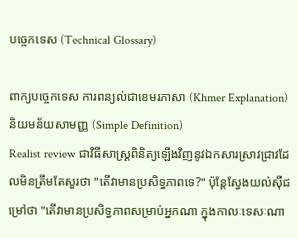បច្ចេកទេស (Technical Glossary)

ពាក្យបច្ចេកទេស ការពន្យល់ជាខេមរភាសា (Khmer Explanation) និយមន័យសាមញ្ញ (Simple Definition)
Realist review ជាវិធីសាស្ត្រពិនិត្យឡើងវិញនូវឯកសារស្រាវជ្រាវដែលមិនត្រឹមតែសួរថា "តើវាមានប្រសិទ្ធភាពទេ?" ប៉ុន្តែស្វែងយល់ស៊ីជម្រៅថា "តើវាមានប្រសិទ្ធភាពសម្រាប់អ្នកណា ក្នុងកាលៈទេសៈណា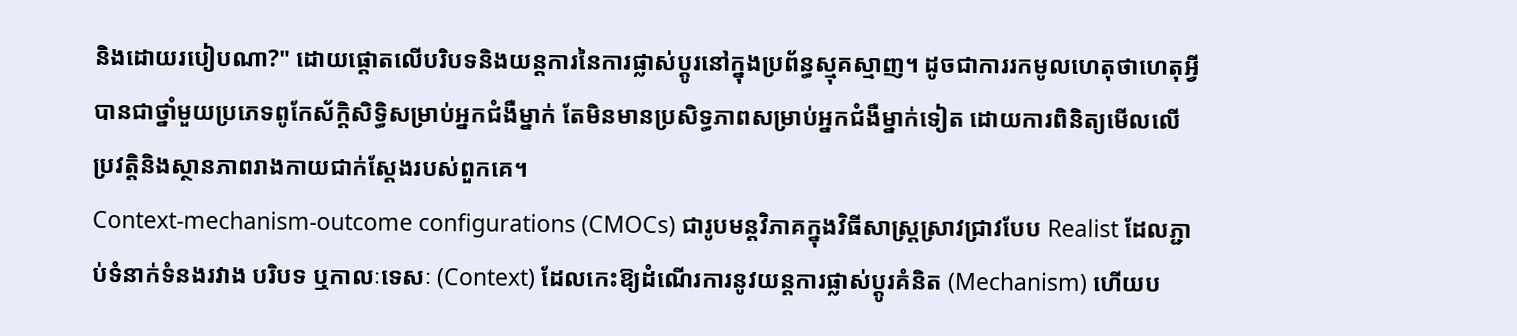និងដោយរបៀបណា?" ដោយផ្តោតលើបរិបទនិងយន្តការនៃការផ្លាស់ប្តូរនៅក្នុងប្រព័ន្ធស្មុគស្មាញ។ ដូចជាការរកមូលហេតុថាហេតុអ្វីបានជាថ្នាំមួយប្រភេទពូកែស័ក្តិសិទ្ធិសម្រាប់អ្នកជំងឺម្នាក់ តែមិនមានប្រសិទ្ធភាពសម្រាប់អ្នកជំងឺម្នាក់ទៀត ដោយការពិនិត្យមើលលើប្រវត្តិនិងស្ថានភាពរាងកាយជាក់ស្តែងរបស់ពួកគេ។
Context-mechanism-outcome configurations (CMOCs) ជារូបមន្តវិភាគក្នុងវិធីសាស្ត្រស្រាវជ្រាវបែប Realist ដែលភ្ជាប់ទំនាក់ទំនងរវាង បរិបទ ឬកាលៈទេសៈ (Context) ដែលកេះឱ្យដំណើរការនូវយន្តការផ្លាស់ប្តូរគំនិត (Mechanism) ហើយប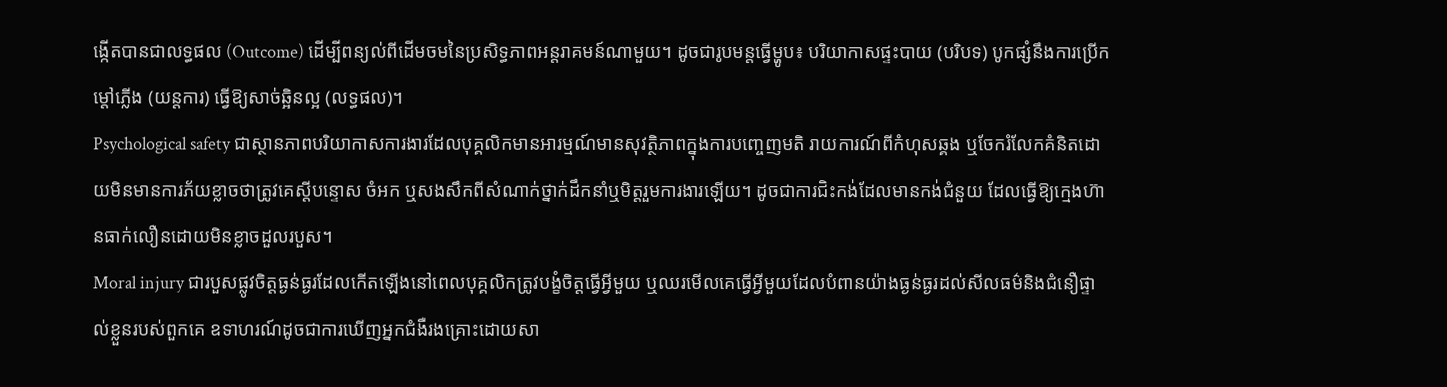ង្កើតបានជាលទ្ធផល (Outcome) ដើម្បីពន្យល់ពីដើមចមនៃប្រសិទ្ធភាពអន្តរាគមន៍ណាមួយ។ ដូចជារូបមន្តធ្វើម្ហូប៖ បរិយាកាសផ្ទះបាយ (បរិបទ) បូកផ្សំនឹងការប្រើកម្តៅភ្លើង (យន្តការ) ធ្វើឱ្យសាច់ឆ្អិនល្អ (លទ្ធផល)។
Psychological safety ជាស្ថានភាពបរិយាកាសការងារដែលបុគ្គលិកមានអារម្មណ៍មានសុវត្ថិភាពក្នុងការបញ្ចេញមតិ រាយការណ៍ពីកំហុសឆ្គង ឬចែករំលែកគំនិតដោយមិនមានការភ័យខ្លាចថាត្រូវគេស្តីបន្ទោស ចំអក ឬសងសឹកពីសំណាក់ថ្នាក់ដឹកនាំឬមិត្តរួមការងារឡើយ។ ដូចជាការជិះកង់ដែលមានកង់ជំនួយ ដែលធ្វើឱ្យក្មេងហ៊ានធាក់លឿនដោយមិនខ្លាចដួលរបួស។
Moral injury ជារបួសផ្លូវចិត្តធ្ងន់ធ្ងរដែលកើតឡើងនៅពេលបុគ្គលិកត្រូវបង្ខំចិត្តធ្វើអ្វីមួយ ឬឈរមើលគេធ្វើអ្វីមួយដែលបំពានយ៉ាងធ្ងន់ធ្ងរដល់សីលធម៌និងជំនឿផ្ទាល់ខ្លួនរបស់ពួកគេ ឧទាហរណ៍ដូចជាការឃើញអ្នកជំងឺរងគ្រោះដោយសា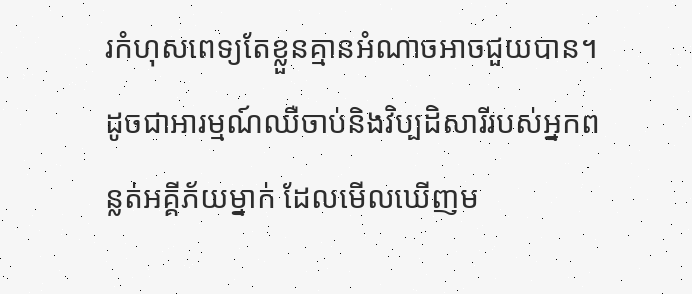រកំហុសពេទ្យតែខ្លួនគ្មានអំណាចអាចជួយបាន។ ដូចជាអារម្មណ៍ឈឺចាប់និងវិប្បដិសារីរបស់អ្នកពន្លត់អគ្គីភ័យម្នាក់ ដែលមើលឃើញម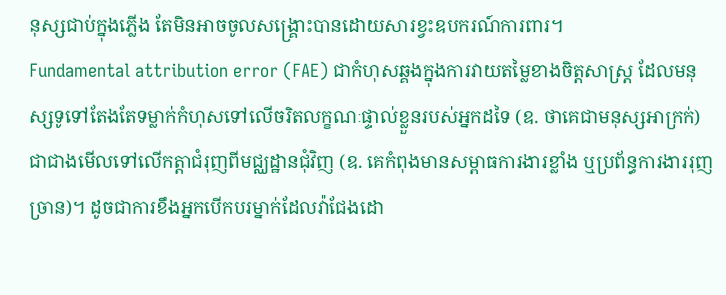នុស្សជាប់ក្នុងភ្លើង តែមិនអាចចូលសង្គ្រោះបានដោយសារខ្វះឧបករណ៍ការពារ។
Fundamental attribution error (FAE) ជាកំហុសឆ្គងក្នុងការវាយតម្លៃខាងចិត្តសាស្ត្រ ដែលមនុស្សទូទៅតែងតែទម្លាក់កំហុសទៅលើចរិតលក្ខណៈផ្ទាល់ខ្លួនរបស់អ្នកដទៃ (ឧ. ថាគេជាមនុស្សអាក្រក់) ជាជាងមើលទៅលើកត្តាជំរុញពីមជ្ឈដ្ឋានជុំវិញ (ឧ. គេកំពុងមានសម្ពាធការងារខ្លាំង ឬប្រព័ន្ធការងាររុញច្រាន)។ ដូចជាការខឹងអ្នកបើកបរម្នាក់ដែលវ៉ាជែងដោ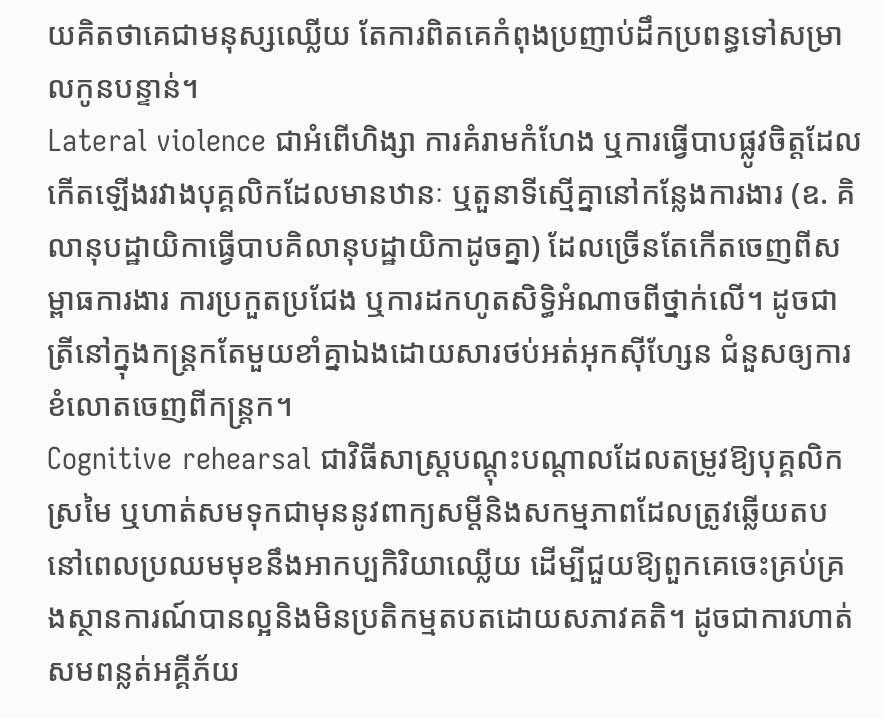យគិតថាគេជាមនុស្សឈ្លើយ តែការពិតគេកំពុងប្រញាប់ដឹកប្រពន្ធទៅសម្រាលកូនបន្ទាន់។
Lateral violence ជាអំពើហិង្សា ការគំរាមកំហែង ឬការធ្វើបាបផ្លូវចិត្តដែលកើតឡើងរវាងបុគ្គលិកដែលមានឋានៈ ឬតួនាទីស្មើគ្នានៅកន្លែងការងារ (ឧ. គិលានុបដ្ឋាយិកាធ្វើបាបគិលានុបដ្ឋាយិកាដូចគ្នា) ដែលច្រើនតែកើតចេញពីសម្ពាធការងារ ការប្រកួតប្រជែង ឬការដកហូតសិទ្ធិអំណាចពីថ្នាក់លើ។ ដូចជាត្រីនៅក្នុងកន្ត្រកតែមួយខាំគ្នាឯងដោយសារថប់អត់អុកស៊ីហ្សែន ជំនួសឲ្យការខំលោតចេញពីកន្ត្រក។
Cognitive rehearsal ជាវិធីសាស្ត្របណ្តុះបណ្តាលដែលតម្រូវឱ្យបុគ្គលិកស្រមៃ ឬហាត់សមទុកជាមុននូវពាក្យសម្តីនិងសកម្មភាពដែលត្រូវឆ្លើយតបនៅពេលប្រឈមមុខនឹងអាកប្បកិរិយាឈ្លើយ ដើម្បីជួយឱ្យពួកគេចេះគ្រប់គ្រងស្ថានការណ៍បានល្អនិងមិនប្រតិកម្មតបតដោយសភាវគតិ។ ដូចជាការហាត់សមពន្លត់អគ្គីភ័យ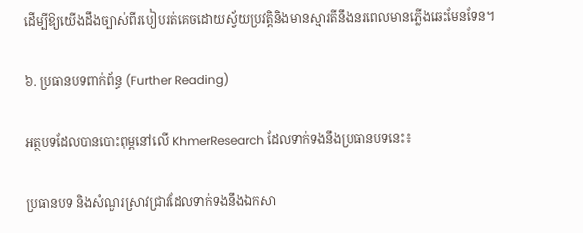ដើម្បីឱ្យយើងដឹងច្បាស់ពីរបៀបរត់គេចដោយស្វ័យប្រវត្តិនិងមានស្មារតីនឹងនរពេលមានភ្លើងឆេះមែនទែន។

៦. ប្រធានបទពាក់ព័ន្ធ (Further Reading)

អត្ថបទដែលបានបោះពុម្ពនៅលើ KhmerResearch ដែលទាក់ទងនឹងប្រធានបទនេះ៖

ប្រធានបទ និងសំណួរស្រាវជ្រាវដែលទាក់ទងនឹងឯកសា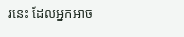រនេះ ដែលអ្នកអាច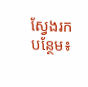ស្វែងរកបន្ថែម៖